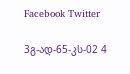Facebook Twitter

3გ-ად-65-კს-02 4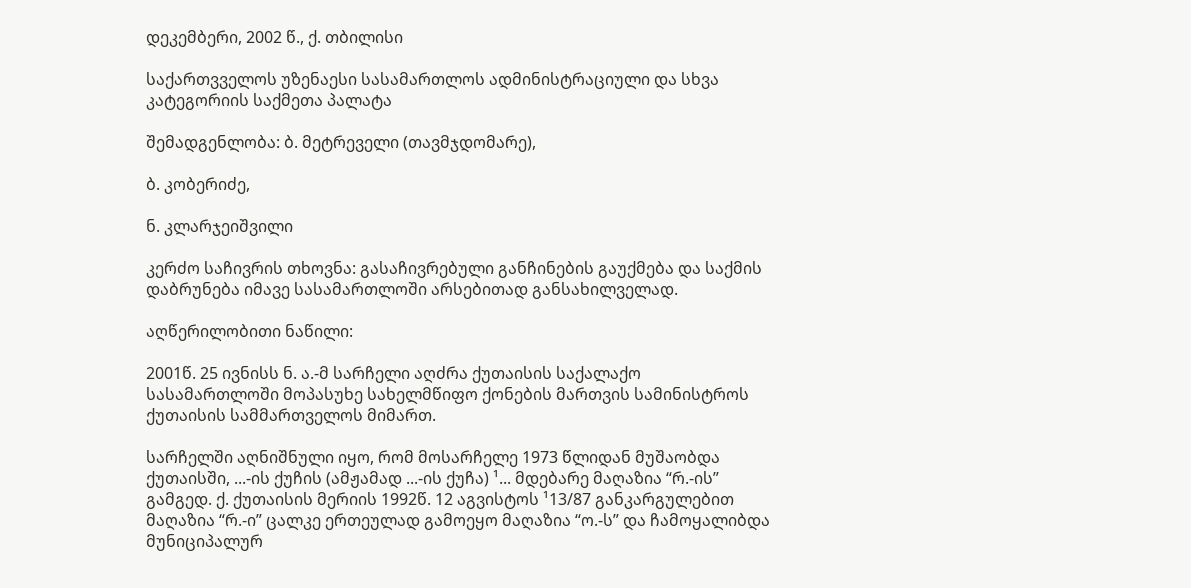დეკემბერი, 2002 წ., ქ. თბილისი

საქართვველოს უზენაესი სასამართლოს ადმინისტრაციული და სხვა კატეგორიის საქმეთა პალატა

შემადგენლობა: ბ. მეტრეველი (თავმჯდომარე),

ბ. კობერიძე,

ნ. კლარჯეიშვილი

კერძო საჩივრის თხოვნა: გასაჩივრებული განჩინების გაუქმება და საქმის დაბრუნება იმავე სასამართლოში არსებითად განსახილველად.

აღწერილობითი ნაწილი:

2001წ. 25 ივნისს ნ. ა.-მ სარჩელი აღძრა ქუთაისის საქალაქო სასამართლოში მოპასუხე სახელმწიფო ქონების მართვის სამინისტროს ქუთაისის სამმართველოს მიმართ.

სარჩელში აღნიშნული იყო, რომ მოსარჩელე 1973 წლიდან მუშაობდა ქუთაისში, ...-ის ქუჩის (ამჟამად ...-ის ქუჩა) ¹... მდებარე მაღაზია “რ.-ის” გამგედ. ქ. ქუთაისის მერიის 1992წ. 12 აგვისტოს ¹13/87 განკარგულებით მაღაზია “რ.-ი” ცალკე ერთეულად გამოეყო მაღაზია “ო.-ს” და ჩამოყალიბდა მუნიციპალურ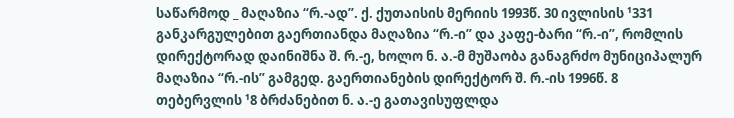საწარმოდ _ მაღაზია “რ.-ად”. ქ. ქუთაისის მერიის 1993წ. 30 ივლისის ¹331 განკარგულებით გაერთიანდა მაღაზია “რ.-ი” და კაფე-ბარი “რ.-ი”, რომლის დირექტორად დაინიშნა შ. რ.-ე, ხოლო ნ. ა.-მ მუშაობა განაგრძო მუნიციპალურ მაღაზია “რ.-ის” გამგედ. გაერთიანების დირექტორ შ. რ.-ის 1996წ. 8 თებერვლის ¹8 ბრძანებით ნ. ა.-ე გათავისუფლდა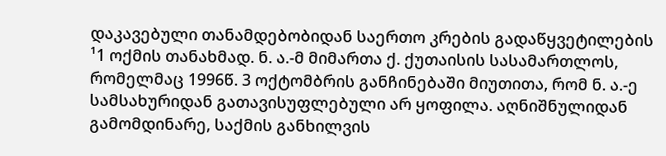დაკავებული თანამდებობიდან საერთო კრების გადაწყვეტილების ¹1 ოქმის თანახმად. ნ. ა.-მ მიმართა ქ. ქუთაისის სასამართლოს, რომელმაც 1996წ. 3 ოქტომბრის განჩინებაში მიუთითა, რომ ნ. ა.-ე სამსახურიდან გათავისუფლებული არ ყოფილა. აღნიშნულიდან გამომდინარე, საქმის განხილვის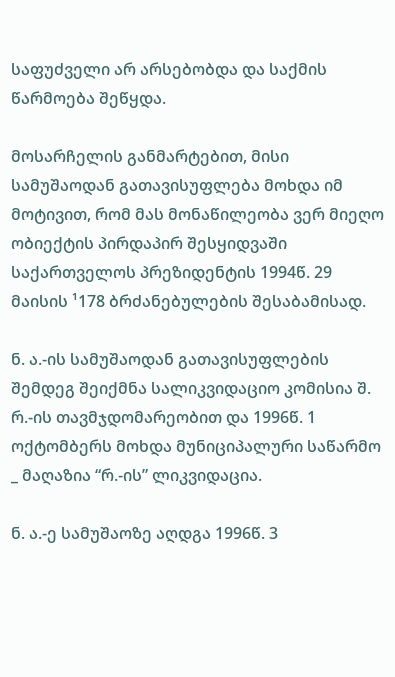საფუძველი არ არსებობდა და საქმის წარმოება შეწყდა.

მოსარჩელის განმარტებით, მისი სამუშაოდან გათავისუფლება მოხდა იმ მოტივით, რომ მას მონაწილეობა ვერ მიეღო ობიექტის პირდაპირ შესყიდვაში საქართველოს პრეზიდენტის 1994წ. 29 მაისის ¹178 ბრძანებულების შესაბამისად.

ნ. ა.-ის სამუშაოდან გათავისუფლების შემდეგ შეიქმნა სალიკვიდაციო კომისია შ. რ.-ის თავმჯდომარეობით და 1996წ. 1 ოქტომბერს მოხდა მუნიციპალური საწარმო _ მაღაზია “რ.-ის” ლიკვიდაცია.

ნ. ა.-ე სამუშაოზე აღდგა 1996წ. 3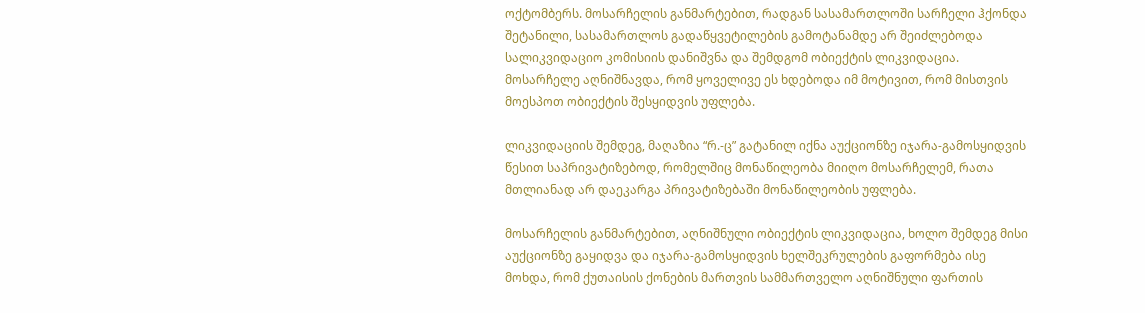ოქტომბერს. მოსარჩელის განმარტებით, რადგან სასამართლოში სარჩელი ჰქონდა შეტანილი, სასამართლოს გადაწყვეტილების გამოტანამდე არ შეიძლებოდა სალიკვიდაციო კომისიის დანიშვნა და შემდგომ ობიექტის ლიკვიდაცია. მოსარჩელე აღნიშნავდა, რომ ყოველივე ეს ხდებოდა იმ მოტივით, რომ მისთვის მოესპოთ ობიექტის შესყიდვის უფლება.

ლიკვიდაციის შემდეგ, მაღაზია “რ.-ც” გატანილ იქნა აუქციონზე იჯარა-გამოსყიდვის წესით საპრივატიზებოდ, რომელშიც მონაწილეობა მიიღო მოსარჩელემ, რათა მთლიანად არ დაეკარგა პრივატიზებაში მონაწილეობის უფლება.

მოსარჩელის განმარტებით, აღნიშნული ობიექტის ლიკვიდაცია, ხოლო შემდეგ მისი აუქციონზე გაყიდვა და იჯარა-გამოსყიდვის ხელშეკრულების გაფორმება ისე მოხდა, რომ ქუთაისის ქონების მართვის სამმართველო აღნიშნული ფართის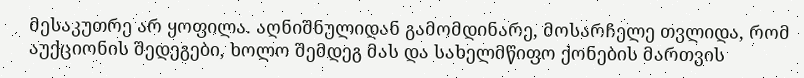მესაკუთრე არ ყოფილა. აღნიშნულიდან გამომდინარე, მოსარჩელე თვლიდა, რომ აუქციონის შედეგები, ხოლო შემდეგ მას და სახელმწიფო ქონების მართვის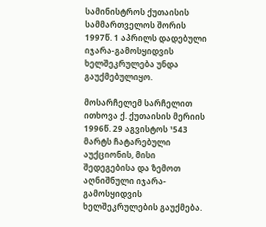სამინისტროს ქუთაისის სამმართველოს შორის 1997წ. 1 აპრილს დადებული იჯარა-გამოსყიდვის ხელშეკრულება უნდა გაუქმებულიყო.

მოსარჩელემ სარჩელით ითხოვა ქ. ქუთაისის მერიის 1996წ. 29 აგვისტოს ¹543 მარტს ჩატარებული აუქციონის, მისი შედეგებისა და ზემოთ აღნიშნული იჯარა-გამოსყიდვის ხელშეკრულების გაუქმება.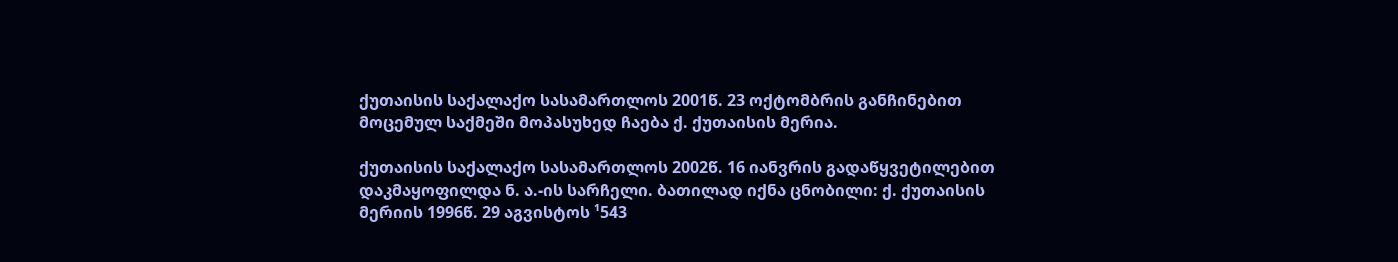ქუთაისის საქალაქო სასამართლოს 2001წ. 23 ოქტომბრის განჩინებით მოცემულ საქმეში მოპასუხედ ჩაება ქ. ქუთაისის მერია.

ქუთაისის საქალაქო სასამართლოს 2002წ. 16 იანვრის გადაწყვეტილებით დაკმაყოფილდა ნ. ა.-ის სარჩელი. ბათილად იქნა ცნობილი: ქ. ქუთაისის მერიის 1996წ. 29 აგვისტოს ¹543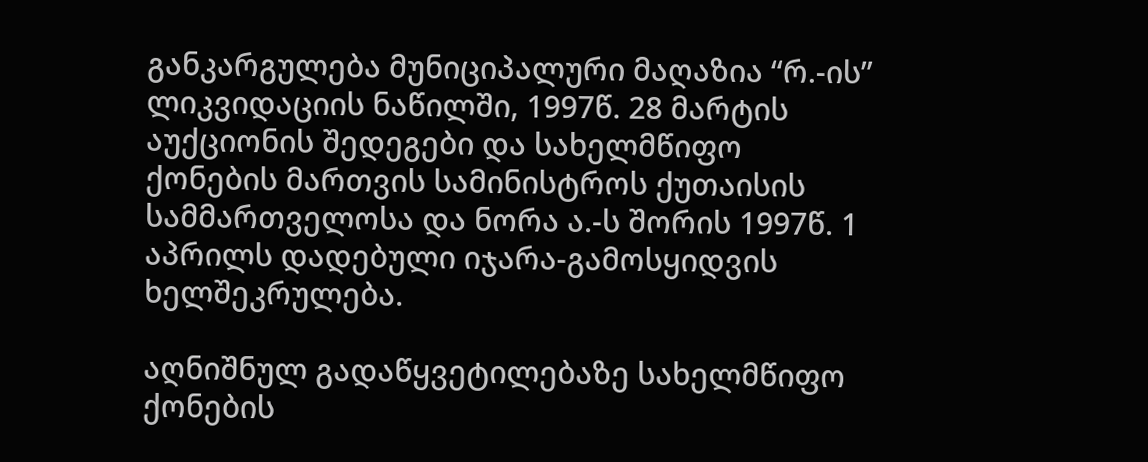განკარგულება მუნიციპალური მაღაზია “რ.-ის” ლიკვიდაციის ნაწილში, 1997წ. 28 მარტის აუქციონის შედეგები და სახელმწიფო ქონების მართვის სამინისტროს ქუთაისის სამმართველოსა და ნორა ა.-ს შორის 1997წ. 1 აპრილს დადებული იჯარა-გამოსყიდვის ხელშეკრულება.

აღნიშნულ გადაწყვეტილებაზე სახელმწიფო ქონების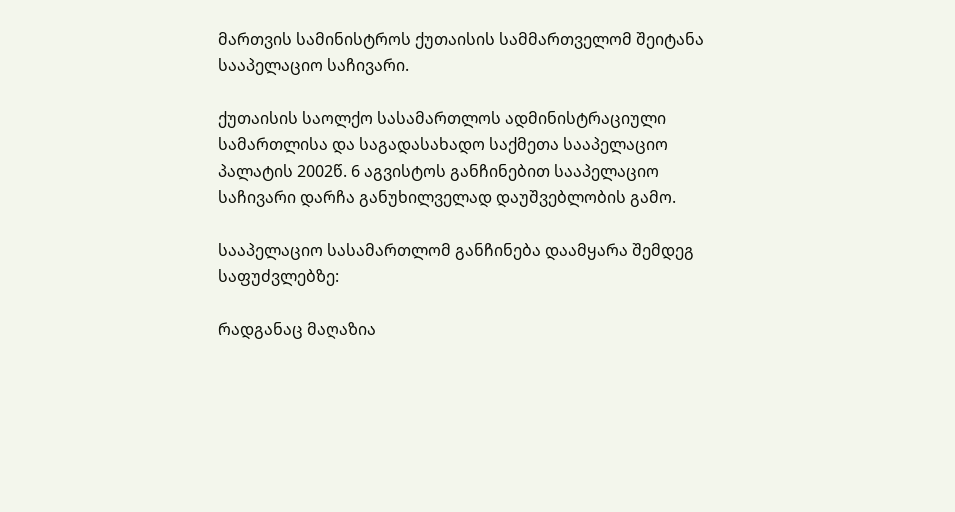მართვის სამინისტროს ქუთაისის სამმართველომ შეიტანა სააპელაციო საჩივარი.

ქუთაისის საოლქო სასამართლოს ადმინისტრაციული სამართლისა და საგადასახადო საქმეთა სააპელაციო პალატის 2002წ. 6 აგვისტოს განჩინებით სააპელაციო საჩივარი დარჩა განუხილველად დაუშვებლობის გამო.

სააპელაციო სასამართლომ განჩინება დაამყარა შემდეგ საფუძვლებზე:

რადგანაც მაღაზია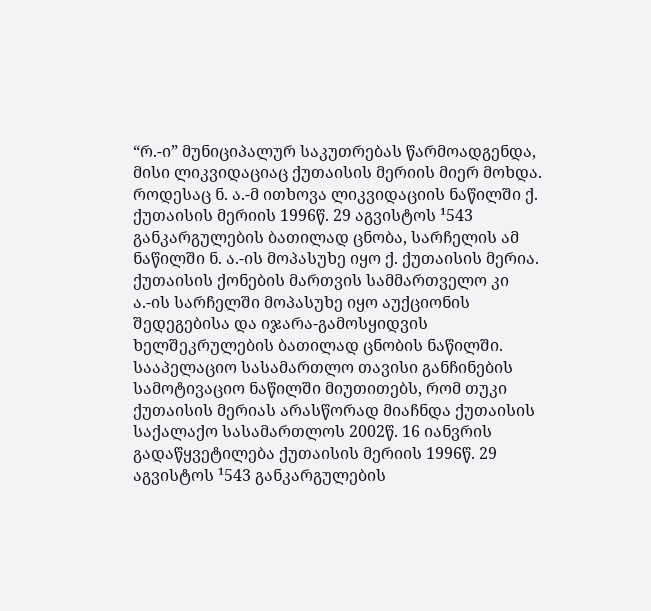“რ.-ი” მუნიციპალურ საკუთრებას წარმოადგენდა, მისი ლიკვიდაციაც ქუთაისის მერიის მიერ მოხდა. როდესაც ნ. ა.-მ ითხოვა ლიკვიდაციის ნაწილში ქ. ქუთაისის მერიის 1996წ. 29 აგვისტოს ¹543 განკარგულების ბათილად ცნობა, სარჩელის ამ ნაწილში ნ. ა.-ის მოპასუხე იყო ქ. ქუთაისის მერია. ქუთაისის ქონების მართვის სამმართველო კი ა.-ის სარჩელში მოპასუხე იყო აუქციონის შედეგებისა და იჯარა-გამოსყიდვის ხელშეკრულების ბათილად ცნობის ნაწილში. სააპელაციო სასამართლო თავისი განჩინების სამოტივაციო ნაწილში მიუთითებს, რომ თუკი ქუთაისის მერიას არასწორად მიაჩნდა ქუთაისის საქალაქო სასამართლოს 2002წ. 16 იანვრის გადაწყვეტილება ქუთაისის მერიის 1996წ. 29 აგვისტოს ¹543 განკარგულების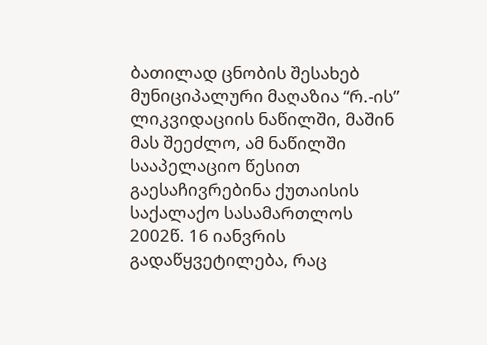ბათილად ცნობის შესახებ მუნიციპალური მაღაზია “რ.-ის” ლიკვიდაციის ნაწილში, მაშინ მას შეეძლო, ამ ნაწილში სააპელაციო წესით გაესაჩივრებინა ქუთაისის საქალაქო სასამართლოს 2002წ. 16 იანვრის გადაწყვეტილება, რაც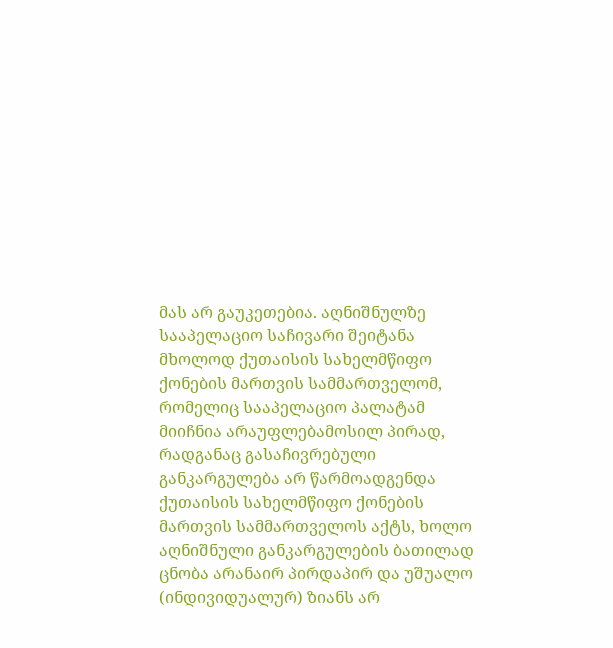მას არ გაუკეთებია. აღნიშნულზე სააპელაციო საჩივარი შეიტანა მხოლოდ ქუთაისის სახელმწიფო ქონების მართვის სამმართველომ, რომელიც სააპელაციო პალატამ მიიჩნია არაუფლებამოსილ პირად, რადგანაც გასაჩივრებული განკარგულება არ წარმოადგენდა ქუთაისის სახელმწიფო ქონების მართვის სამმართველოს აქტს, ხოლო აღნიშნული განკარგულების ბათილად ცნობა არანაირ პირდაპირ და უშუალო (ინდივიდუალურ) ზიანს არ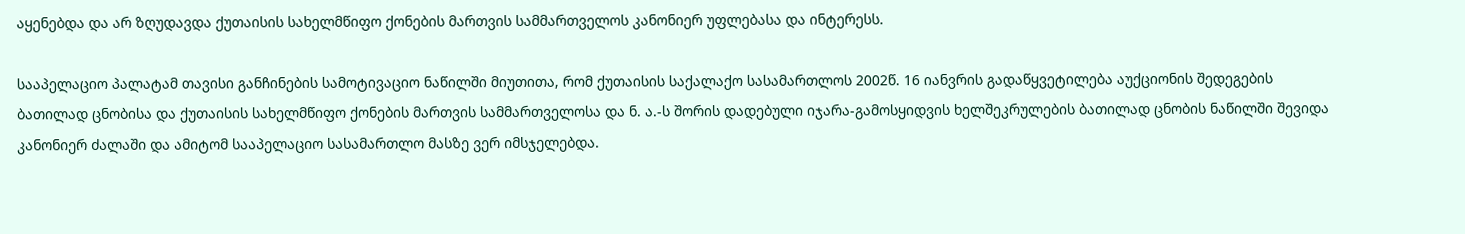აყენებდა და არ ზღუდავდა ქუთაისის სახელმწიფო ქონების მართვის სამმართველოს კანონიერ უფლებასა და ინტერესს.

სააპელაციო პალატამ თავისი განჩინების სამოტივაციო ნაწილში მიუთითა, რომ ქუთაისის საქალაქო სასამართლოს 2002წ. 16 იანვრის გადაწყვეტილება აუქციონის შედეგების ბათილად ცნობისა და ქუთაისის სახელმწიფო ქონების მართვის სამმართველოსა და ნ. ა.-ს შორის დადებული იჯარა-გამოსყიდვის ხელშეკრულების ბათილად ცნობის ნაწილში შევიდა კანონიერ ძალაში და ამიტომ სააპელაციო სასამართლო მასზე ვერ იმსჯელებდა.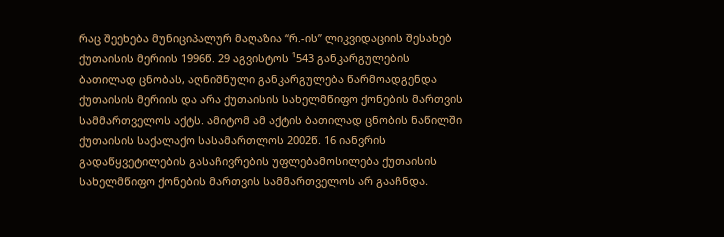რაც შეეხება მუნიციპალურ მაღაზია “რ.-ის” ლიკვიდაციის შესახებ ქუთაისის მერიის 1996წ. 29 აგვისტოს ¹543 განკარგულების ბათილად ცნობას, აღნიშნული განკარგულება წარმოადგენდა ქუთაისის მერიის და არა ქუთაისის სახელმწიფო ქონების მართვის სამმართველოს აქტს. ამიტომ ამ აქტის ბათილად ცნობის ნაწილში ქუთაისის საქალაქო სასამართლოს 2002წ. 16 იანვრის გადაწყვეტილების გასაჩივრების უფლებამოსილება ქუთაისის სახელმწიფო ქონების მართვის სამმართველოს არ გააჩნდა.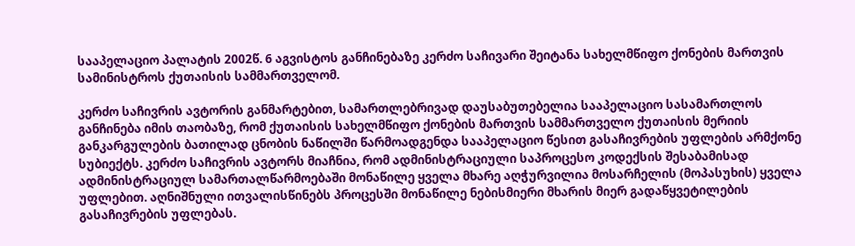სააპელაციო პალატის 2002წ. 6 აგვისტოს განჩინებაზე კერძო საჩივარი შეიტანა სახელმწიფო ქონების მართვის სამინისტროს ქუთაისის სამმართველომ.

კერძო საჩივრის ავტორის განმარტებით, სამართლებრივად დაუსაბუთებელია სააპელაციო სასამართლოს განჩინება იმის თაობაზე, რომ ქუთაისის სახელმწიფო ქონების მართვის სამმართველო ქუთაისის მერიის განკარგულების ბათილად ცნობის ნაწილში წარმოადგენდა სააპელაციო წესით გასაჩივრების უფლების არმქონე სუბიექტს. კერძო საჩივრის ავტორს მიაჩნია, რომ ადმინისტრაციული საპროცესო კოდექსის შესაბამისად ადმინისტრაციულ სამართალწარმოებაში მონაწილე ყველა მხარე აღჭურვილია მოსარჩელის (მოპასუხის) ყველა უფლებით. აღნიშნული ითვალისწინებს პროცესში მონაწილე ნებისმიერი მხარის მიერ გადაწყვეტილების გასაჩივრების უფლებას.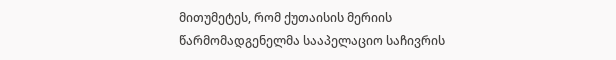მითუმეტეს, რომ ქუთაისის მერიის წარმომადგენელმა სააპელაციო საჩივრის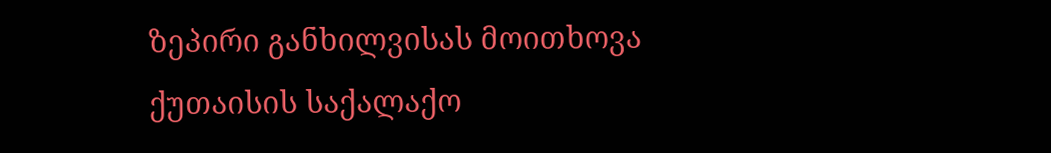ზეპირი განხილვისას მოითხოვა ქუთაისის საქალაქო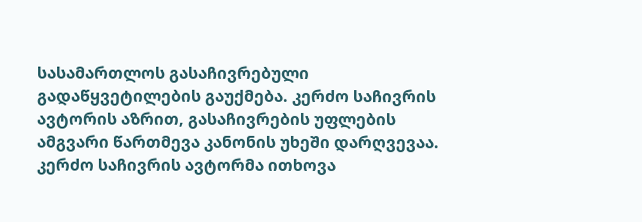სასამართლოს გასაჩივრებული გადაწყვეტილების გაუქმება. კერძო საჩივრის ავტორის აზრით, გასაჩივრების უფლების ამგვარი წართმევა კანონის უხეში დარღვევაა. კერძო საჩივრის ავტორმა ითხოვა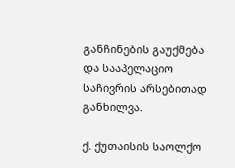განჩინების გაუქმება და სააპელაციო საჩივრის არსებითად განხილვა.

ქ. ქუთაისის საოლქო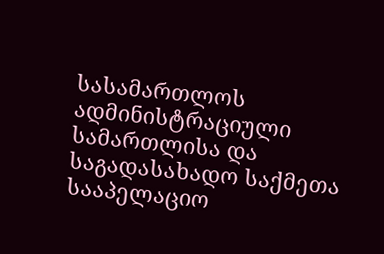სასამართლოს ადმინისტრაციული სამართლისა და საგადასახადო საქმეთა სააპელაციო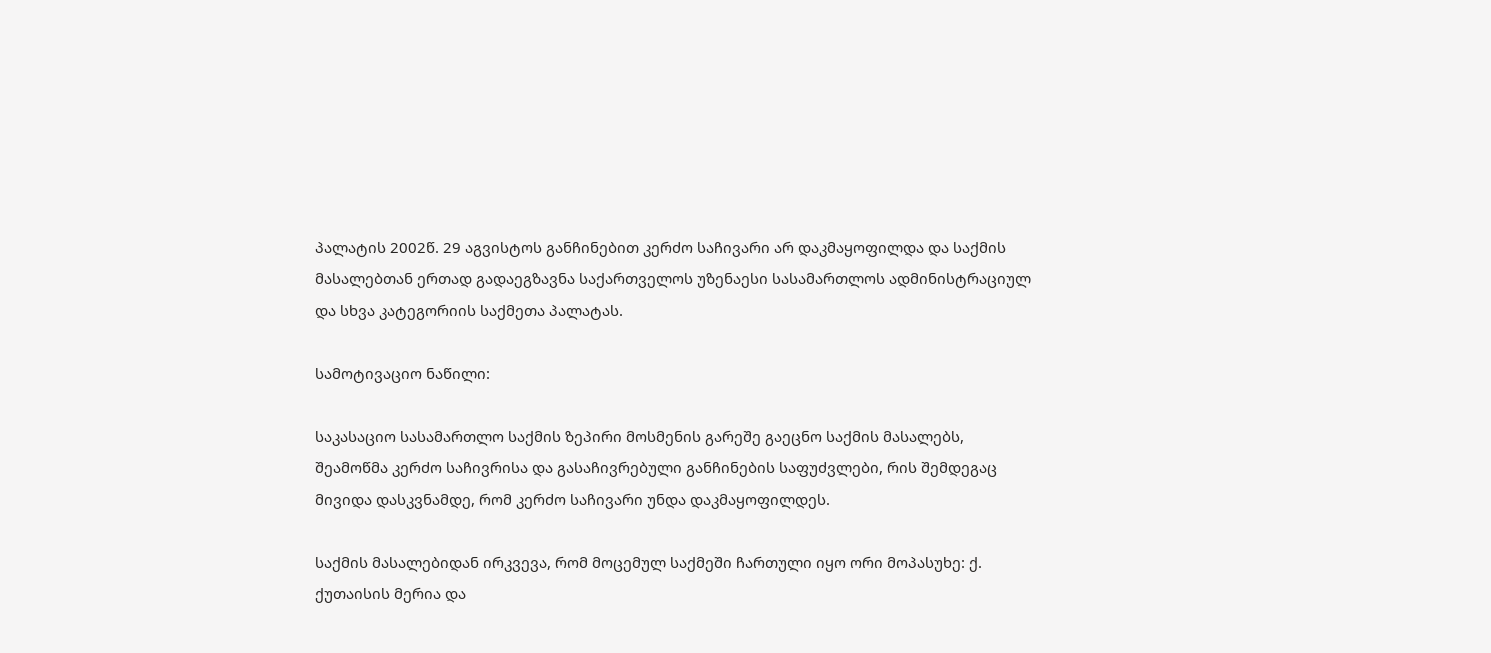პალატის 2002წ. 29 აგვისტოს განჩინებით კერძო საჩივარი არ დაკმაყოფილდა და საქმის მასალებთან ერთად გადაეგზავნა საქართველოს უზენაესი სასამართლოს ადმინისტრაციულ და სხვა კატეგორიის საქმეთა პალატას.

სამოტივაციო ნაწილი:

საკასაციო სასამართლო საქმის ზეპირი მოსმენის გარეშე გაეცნო საქმის მასალებს, შეამოწმა კერძო საჩივრისა და გასაჩივრებული განჩინების საფუძვლები, რის შემდეგაც მივიდა დასკვნამდე, რომ კერძო საჩივარი უნდა დაკმაყოფილდეს.

საქმის მასალებიდან ირკვევა, რომ მოცემულ საქმეში ჩართული იყო ორი მოპასუხე: ქ. ქუთაისის მერია და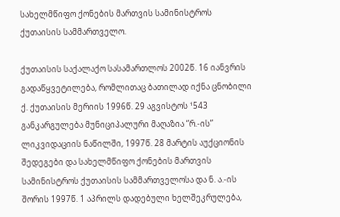სახელმწიფო ქონების მართვის სამინისტროს ქუთაისის სამმართველო.

ქუთაისის საქალაქო სასამართლოს 2002წ. 16 იანვრის გადაწყვეტილება, რომლითაც ბათილად იქნა ცნობილი ქ. ქუთაისის მერიის 1996წ. 29 აგვისტოს ¹543 განკარგულება მუნიციპალური მაღაზია “რ.-ის” ლიკვიდაციის ნაწილში, 1997წ. 28 მარტის აუქციონის შედეგები და სახელმწიფო ქონების მართვის სამინისტროს ქუთაისის სამმართველოსა და ნ. ა.-ის შორის 1997წ. 1 აპრილს დადებული ხელშეკრულება,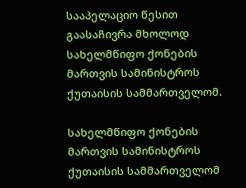სააპელაციო წესით გაასაჩივრა მხოლოდ სახელმწიფო ქონების მართვის სამინისტროს ქუთაისის სამმართველომ.

სახელმწიფო ქონების მართვის სამინისტროს ქუთაისის სამმართველომ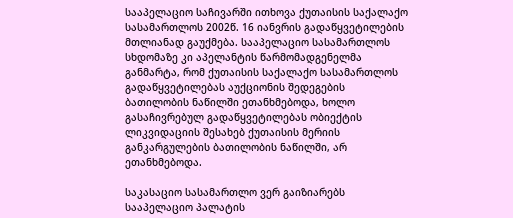სააპელაციო საჩივარში ითხოვა ქუთაისის საქალაქო სასამართლოს 2002წ. 16 იანვრის გადაწყვეტილების მთლიანად გაუქმება. სააპელაციო სასამართლოს სხდომაზე კი აპელანტის წარმომადგენელმა განმარტა, რომ ქუთაისის საქალაქო სასამართლოს გადაწყვეტილებას აუქციონის შედეგების ბათილობის ნაწილში ეთანხმებოდა, ხოლო გასაჩივრებულ გადაწყვეტილებას ობიექტის ლიკვიდაციის შესახებ ქუთაისის მერიის განკარგულების ბათილობის ნაწილში, არ ეთანხმებოდა.

საკასაციო სასამართლო ვერ გაიზიარებს სააპელაციო პალატის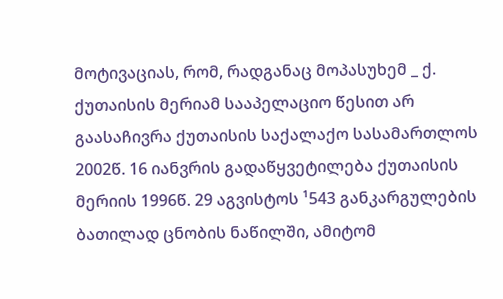მოტივაციას, რომ, რადგანაც მოპასუხემ _ ქ. ქუთაისის მერიამ სააპელაციო წესით არ გაასაჩივრა ქუთაისის საქალაქო სასამართლოს 2002წ. 16 იანვრის გადაწყვეტილება ქუთაისის მერიის 1996წ. 29 აგვისტოს ¹543 განკარგულების ბათილად ცნობის ნაწილში, ამიტომ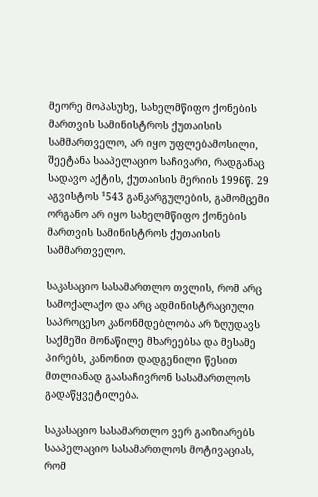მეორე მოპასუხე, სახელმწიფო ქონების მართვის სამინისტროს ქუთაისის სამმართველო, არ იყო უფლებამოსილი, შეეტანა სააპელაციო საჩივარი, რადგანაც სადავო აქტის, ქუთაისის მერიის 1996წ. 29 აგვისტოს ¹543 განკარგულების, გამომცემი ორგანო არ იყო სახელმწიფო ქონების მართვის სამინისტროს ქუთაისის სამმართველო.

საკასაციო სასამართლო თვლის, რომ არც სამოქალაქო და არც ადმინისტრაციული საპროცესო კანონმდებლობა არ ზღუდავს საქმეში მონაწილე მხარეებსა და მესამე პირებს, კანონით დადგენილი წესით მთლიანად გაასაჩივრონ სასამართლოს გადაწყვეტილება.

საკასაციო სასამართლო ვერ გაიზიარებს სააპელაციო სასამართლოს მოტივაციას, რომ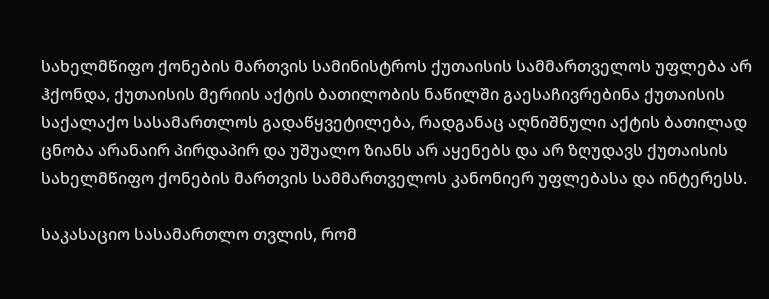სახელმწიფო ქონების მართვის სამინისტროს ქუთაისის სამმართველოს უფლება არ ჰქონდა, ქუთაისის მერიის აქტის ბათილობის ნაწილში გაესაჩივრებინა ქუთაისის საქალაქო სასამართლოს გადაწყვეტილება, რადგანაც აღნიშნული აქტის ბათილად ცნობა არანაირ პირდაპირ და უშუალო ზიანს არ აყენებს და არ ზღუდავს ქუთაისის სახელმწიფო ქონების მართვის სამმართველოს კანონიერ უფლებასა და ინტერესს.

საკასაციო სასამართლო თვლის, რომ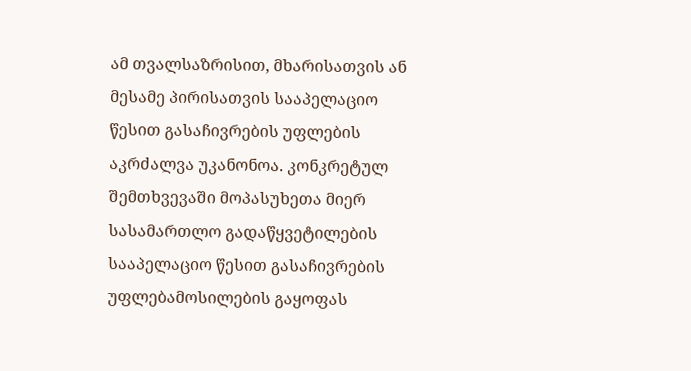ამ თვალსაზრისით, მხარისათვის ან მესამე პირისათვის სააპელაციო წესით გასაჩივრების უფლების აკრძალვა უკანონოა. კონკრეტულ შემთხვევაში მოპასუხეთა მიერ სასამართლო გადაწყვეტილების სააპელაციო წესით გასაჩივრების უფლებამოსილების გაყოფას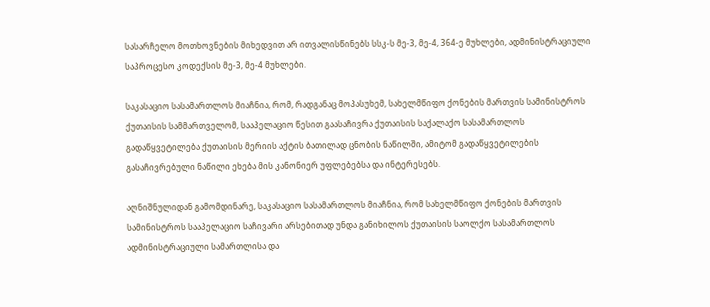სასარჩელო მოთხოვნების მიხედვით არ ითვალისწინებს სსკ-ს მე-3, მე-4, 364-ე მუხლები, ადმინისტრაციული საპროცესო კოდექსის მე-3, მე-4 მუხლები.

საკასაციო სასამართლოს მიაჩნია, რომ, რადგანაც მოპასუხემ, სახელმწიფო ქონების მართვის სამინისტროს ქუთაისის სამმართველომ, სააპელაციო წესით გაასაჩივრა ქუთაისის საქალაქო სასამართლოს გადაწყვეტილება ქუთაისის მერიის აქტის ბათილად ცნობის ნაწილში, ამიტომ გადაწყვეტილების გასაჩივრებული ნაწილი ეხება მის კანონიერ უფლებებსა და ინტერესებს.

აღნიშნულიდან გამომდინარე, საკასაციო სასამართლოს მიაჩნია, რომ სახელმწიფო ქონების მართვის სამინისტროს სააპელაციო საჩივარი არსებითად უნდა განიხილოს ქუთაისის საოლქო სასამართლოს ადმინისტრაციული სამართლისა და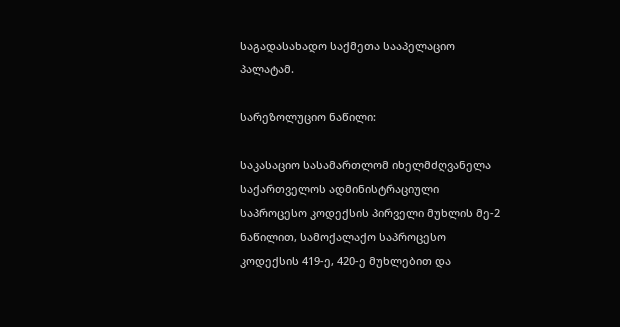საგადასახადო საქმეთა სააპელაციო პალატამ.

სარეზოლუციო ნაწილი:

საკასაციო სასამართლომ იხელმძღვანელა საქართველოს ადმინისტრაციული საპროცესო კოდექსის პირველი მუხლის მე-2 ნაწილით, სამოქალაქო საპროცესო კოდექსის 419-ე, 420-ე მუხლებით და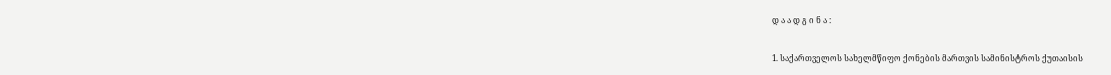დ ა ა დ გ ი ნ ა :

1. საქართველოს სახელმწიფო ქონების მართვის სამინისტროს ქუთაისის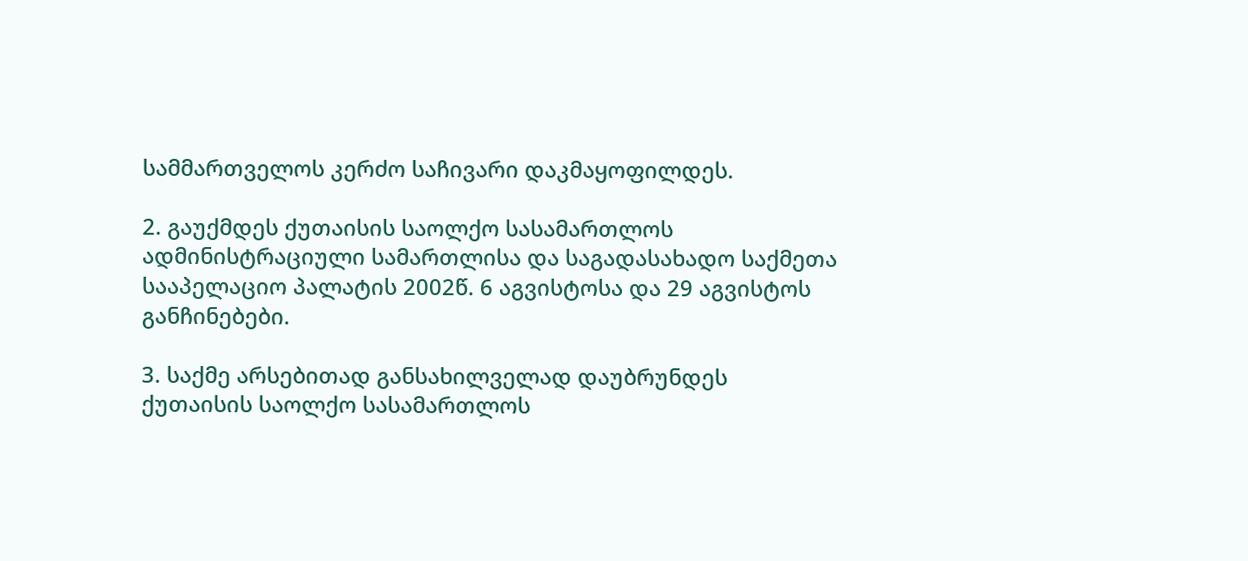სამმართველოს კერძო საჩივარი დაკმაყოფილდეს.

2. გაუქმდეს ქუთაისის საოლქო სასამართლოს ადმინისტრაციული სამართლისა და საგადასახადო საქმეთა სააპელაციო პალატის 2002წ. 6 აგვისტოსა და 29 აგვისტოს განჩინებები.

3. საქმე არსებითად განსახილველად დაუბრუნდეს ქუთაისის საოლქო სასამართლოს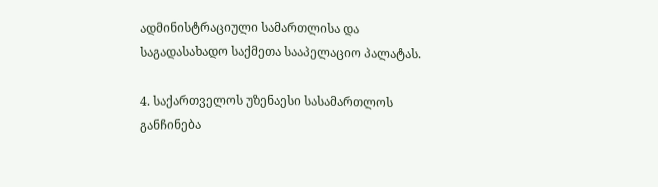ადმინისტრაციული სამართლისა და საგადასახადო საქმეთა სააპელაციო პალატას.

4. საქართველოს უზენაესი სასამართლოს განჩინება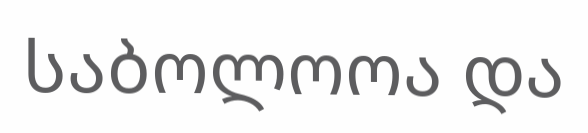საბოლოოა და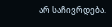არ საჩივრდება.